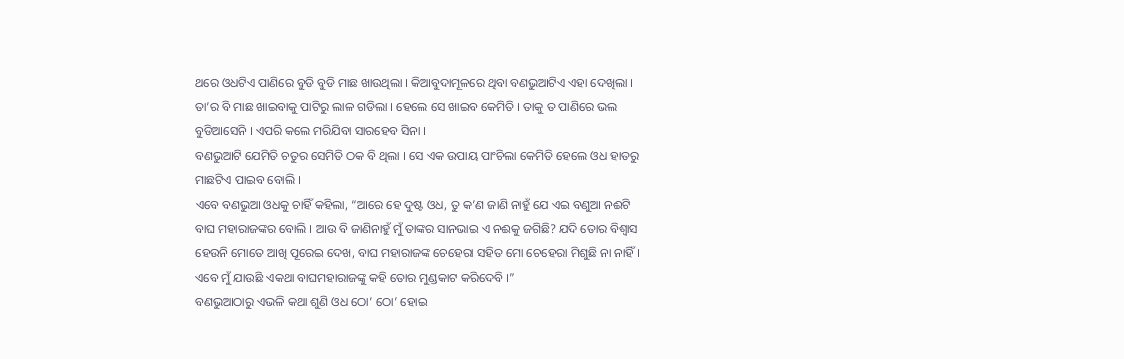ଥରେ ଓଧଟିଏ ପାଣିରେ ବୁଡି ବୁଡି ମାଛ ଖାଉଥିଲା । କିଆବୁଦାମୂଳରେ ଥିବା ବଣଭୁଆଟିଏ ଏହା ଦେଖିଲା । ତା’ର ବି ମାଛ ଖାଇବାକୁ ପାଟିରୁ ଲାଳ ଗଡିଲା । ହେଲେ ସେ ଖାଇବ କେମିତି । ତାକୁ ତ ପାଣିରେ ଭଲ ବୁଡିଆସେନି । ଏପରି କଲେ ମରିଯିବା ସାରହେବ ସିନା ।
ବଣଭୁଆଟି ଯେମିତି ଚତୁର ସେମିତି ଠକ ବି ଥିଲା । ସେ ଏକ ଉପାୟ ପାଂଚିଲା କେମିତି ହେଲେ ଓଧ ହାତରୁ ମାଛଟିଏ ପାଇବ ବୋଲି ।
ଏବେ ବଣଭୁଆ ଓଧକୁ ଚାହିଁ କହିଲା, “ଆରେ ହେ ଦୁଷ୍ଟ ଓଧ, ତୁ କ’ଣ ଜାଣି ନାହୁଁ ଯେ ଏଇ ବଣୁଆ ନଈଟି ବାଘ ମହାରାଜଙ୍କର ବୋଲି । ଆଉ ବି ଜାଣିନାହୁଁ ମୁଁ ତାଙ୍କର ସାନଭାଇ ଏ ନଈକୁ ଜଗିଛି? ଯଦି ତୋର ବିଶ୍ୱାସ ହେଉନି ମୋତେ ଆଖି ପୂରେଇ ଦେଖ, ବାଘ ମହାରାଜଙ୍କ ଚେହେରା ସହିତ ମୋ ଚେହେରା ମିଶୁଛି ନା ନାହିଁ । ଏବେ ମୁଁ ଯାଉଛି ଏକଥା ବାଘମହାରାଜଙ୍କୁ କହି ତୋର ମୁଣ୍ଡକାଟ କରିଦେବି ।”
ବଣଭୁଆଠାରୁ ଏଭଳି କଥା ଶୁଣି ଓଧ ଠୋ’ ଠୋ’ ହୋଇ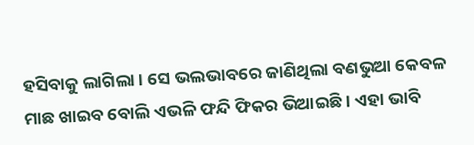ହସିବାକୁ ଲାଗିଲା । ସେ ଭଲଭାବରେ ଜାଣିଥିଲା ବଣଭୁଆ କେବଳ ମାଛ ଖାଇବ ବୋଲି ଏଭଳି ଫନ୍ଦି ଫିକର ଭିଆଇଛି । ଏହା ଭାବି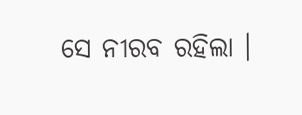ସେ ନୀରବ ରହିଲା ।